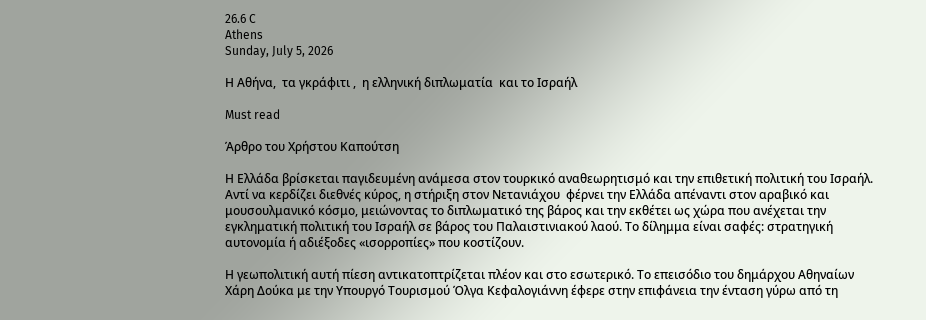26.6 C
Athens
Sunday, July 5, 2026

Η Αθήνα,  τα γκράφιτι ,  η ελληνική διπλωματία  και το Ισραήλ

Must read

Άρθρο του Χρήστου Καπούτση

Η Ελλάδα βρίσκεται παγιδευμένη ανάμεσα στον τουρκικό αναθεωρητισμό και την επιθετική πολιτική του Ισραήλ. Αντί να κερδίζει διεθνές κύρος, η στήριξη στον Νετανιάχου  φέρνει την Ελλάδα απέναντι στον αραβικό και μουσουλμανικό κόσμο, μειώνοντας το διπλωματικό της βάρος και την εκθέτει ως χώρα που ανέχεται την εγκληματική πολιτική του Ισραήλ σε βάρος του Παλαιστινιακού λαού. Το δίλημμα είναι σαφές: στρατηγική αυτονομία ή αδιέξοδες «ισορροπίες» που κοστίζουν.

Η γεωπολιτική αυτή πίεση αντικατοπτρίζεται πλέον και στο εσωτερικό. Το επεισόδιο του δημάρχου Αθηναίων Χάρη Δούκα με την Υπουργό Τουρισμού Όλγα Κεφαλογιάννη έφερε στην επιφάνεια την ένταση γύρω από τη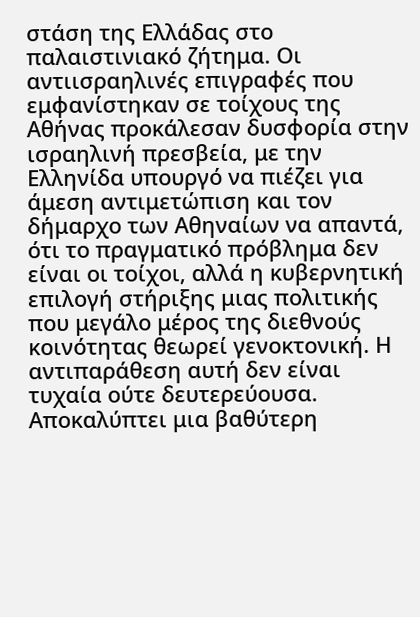στάση της Ελλάδας στο παλαιστινιακό ζήτημα. Οι αντιισραηλινές επιγραφές που εμφανίστηκαν σε τοίχους της Αθήνας προκάλεσαν δυσφορία στην ισραηλινή πρεσβεία, με την Ελληνίδα υπουργό να πιέζει για άμεση αντιμετώπιση και τον δήμαρχο των Αθηναίων να απαντά,  ότι το πραγματικό πρόβλημα δεν είναι οι τοίχοι, αλλά η κυβερνητική επιλογή στήριξης μιας πολιτικής που μεγάλο μέρος της διεθνούς κοινότητας θεωρεί γενοκτονική. Η αντιπαράθεση αυτή δεν είναι τυχαία ούτε δευτερεύουσα. Αποκαλύπτει μια βαθύτερη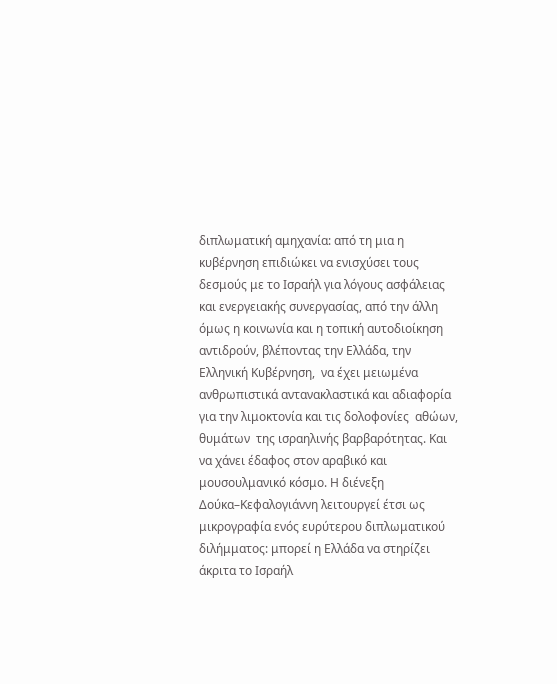διπλωματική αμηχανία: από τη μια η κυβέρνηση επιδιώκει να ενισχύσει τους δεσμούς με το Ισραήλ για λόγους ασφάλειας και ενεργειακής συνεργασίας, από την άλλη όμως η κοινωνία και η τοπική αυτοδιοίκηση αντιδρούν, βλέποντας την Ελλάδα, την Ελληνική Κυβέρνηση,  να έχει μειωμένα ανθρωπιστικά αντανακλαστικά και αδιαφορία για την λιμοκτονία και τις δολοφονίες  αθώων, θυμάτων  της ισραηλινής βαρβαρότητας. Και να χάνει έδαφος στον αραβικό και μουσουλμανικό κόσμο. Η διένεξη Δούκα–Κεφαλογιάννη λειτουργεί έτσι ως μικρογραφία ενός ευρύτερου διπλωματικού διλήμματος: μπορεί η Ελλάδα να στηρίζει άκριτα το Ισραήλ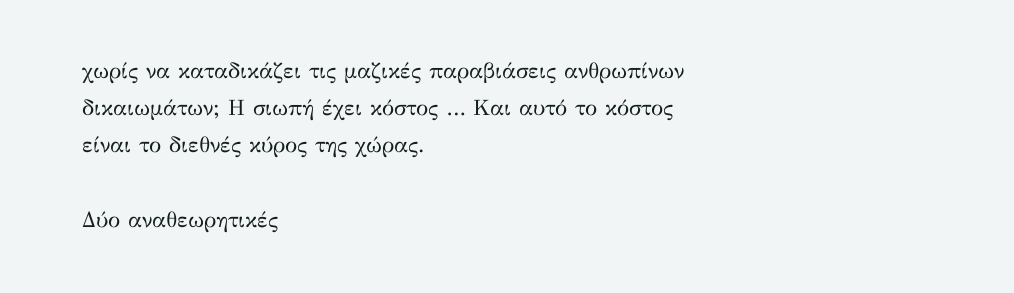χωρίς να καταδικάζει τις μαζικές παραβιάσεις ανθρωπίνων δικαιωμάτων; Η σιωπή έχει κόστος … Και αυτό το κόστος είναι το διεθνές κύρος της χώρας.

Δύο αναθεωρητικές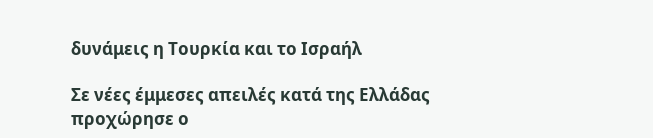δυνάμεις η Τουρκία και το Ισραήλ

Σε νέες έμμεσες απειλές κατά της Ελλάδας προχώρησε ο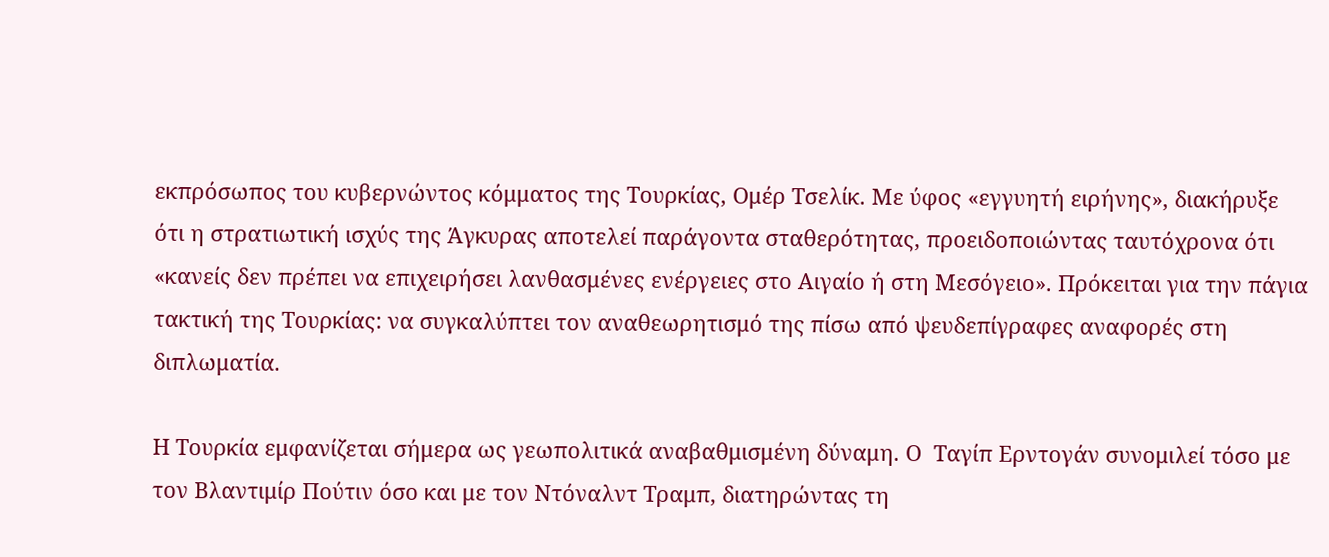εκπρόσωπος του κυβερνώντος κόμματος της Τουρκίας, Ομέρ Τσελίκ. Με ύφος «εγγυητή ειρήνης», διακήρυξε ότι η στρατιωτική ισχύς της Άγκυρας αποτελεί παράγοντα σταθερότητας, προειδοποιώντας ταυτόχρονα ότι «κανείς δεν πρέπει να επιχειρήσει λανθασμένες ενέργειες στο Αιγαίο ή στη Μεσόγειο». Πρόκειται για την πάγια τακτική της Τουρκίας: να συγκαλύπτει τον αναθεωρητισμό της πίσω από ψευδεπίγραφες αναφορές στη διπλωματία.

Η Τουρκία εμφανίζεται σήμερα ως γεωπολιτικά αναβαθμισμένη δύναμη. Ο  Ταγίπ Ερντογάν συνομιλεί τόσο με τον Βλαντιμίρ Πούτιν όσο και με τον Ντόναλντ Τραμπ, διατηρώντας τη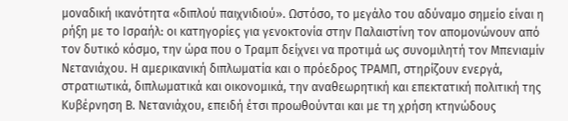μοναδική ικανότητα «διπλού παιχνιδιού». Ωστόσο, το μεγάλο του αδύναμο σημείο είναι η ρήξη με το Ισραήλ: οι κατηγορίες για γενοκτονία στην Παλαιστίνη τον απομονώνουν από τον δυτικό κόσμο, την ώρα που ο Τραμπ δείχνει να προτιμά ως συνομιλητή τον Μπενιαμίν Νετανιάχου. Η αμερικανική διπλωματία και ο πρόεδρος ΤΡΑΜΠ, στηρίζουν ενεργά, στρατιωτικά, διπλωματικά και οικονομικά, την αναθεωρητική και επεκτατική πολιτική της Κυβέρνηση Β. Νετανιάχου, επειδή έτσι προωθούνται και με τη χρήση κτηνώδους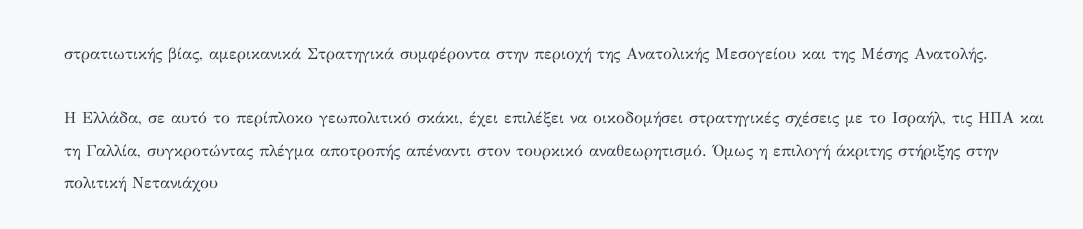στρατιωτικής βίας, αμερικανικά Στρατηγικά συμφέροντα στην περιοχή της Ανατολικής Μεσογείου και της Μέσης Ανατολής.

Η Ελλάδα, σε αυτό το περίπλοκο γεωπολιτικό σκάκι, έχει επιλέξει να οικοδομήσει στρατηγικές σχέσεις με το Ισραήλ, τις ΗΠΑ και τη Γαλλία, συγκροτώντας πλέγμα αποτροπής απέναντι στον τουρκικό αναθεωρητισμό. Όμως η επιλογή άκριτης στήριξης στην πολιτική Νετανιάχου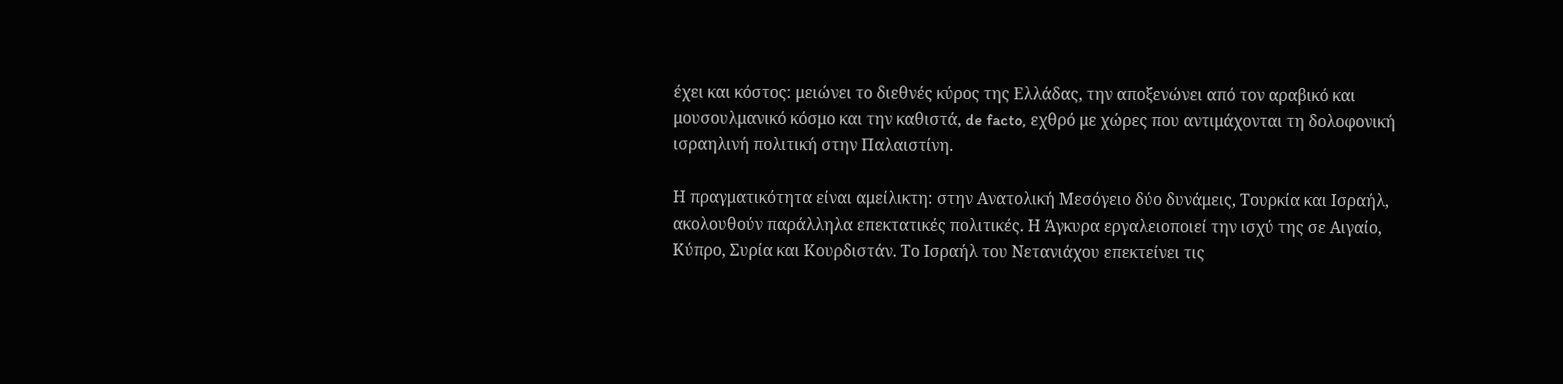έχει και κόστος: μειώνει το διεθνές κύρος της Ελλάδας, την αποξενώνει από τον αραβικό και μουσουλμανικό κόσμο και την καθιστά, de facto, εχθρό με χώρες που αντιμάχονται τη δολοφονική ισραηλινή πολιτική στην Παλαιστίνη.

Η πραγματικότητα είναι αμείλικτη: στην Ανατολική Μεσόγειο δύο δυνάμεις, Τουρκία και Ισραήλ, ακολουθούν παράλληλα επεκτατικές πολιτικές. Η Άγκυρα εργαλειοποιεί την ισχύ της σε Αιγαίο, Κύπρο, Συρία και Κουρδιστάν. Το Ισραήλ του Νετανιάχου επεκτείνει τις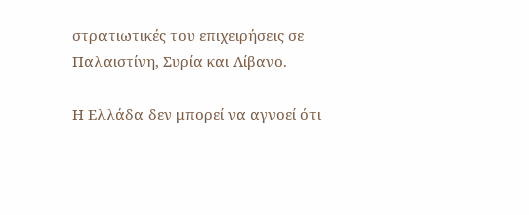στρατιωτικές του επιχειρήσεις σε Παλαιστίνη, Συρία και Λίβανο.

Η Ελλάδα δεν μπορεί να αγνοεί ότι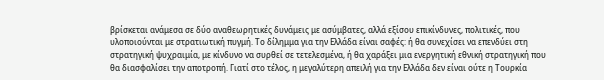βρίσκεται ανάμεσα σε δύο αναθεωρητικές δυνάμεις με ασύμβατες, αλλά εξίσου επικίνδυνες, πολιτικές, που υλοποιούνται με στρατιωτική πυγμή. Το δίλημμα για την Ελλάδα είναι σαφές: ή θα συνεχίσει να επενδύει στη στρατηγική ψυχραιμία, με κίνδυνο να συρθεί σε τετελεσμένα, ή θα χαράξει μια ενεργητική εθνική στρατηγική που θα διασφαλίσει την αποτροπή. Γιατί στο τέλος, η μεγαλύτερη απειλή για την Ελλάδα δεν είναι ούτε η Τουρκία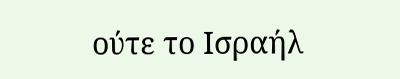ούτε το Ισραήλ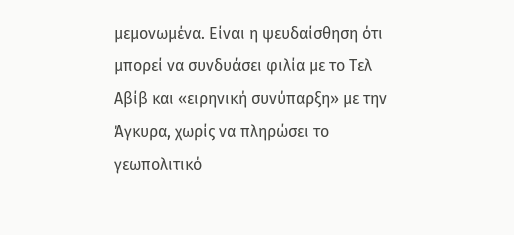μεμονωμένα. Είναι η ψευδαίσθηση ότι μπορεί να συνδυάσει φιλία με το Τελ Αβίβ και «ειρηνική συνύπαρξη» με την Άγκυρα, χωρίς να πληρώσει το γεωπολιτικό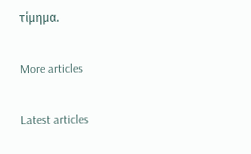τίμημα.

More articles

Latest articles